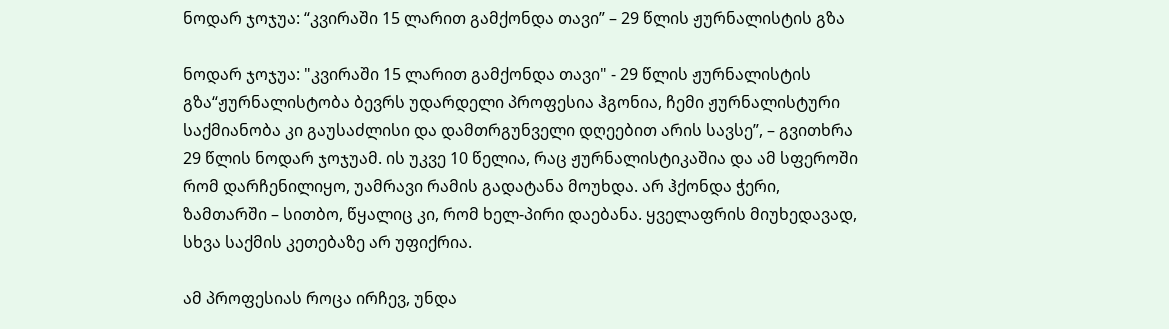ნოდარ ჯოჯუა: “კვირაში 15 ლარით გამქონდა თავი” – 29 წლის ჟურნალისტის გზა

ნოდარ ჯოჯუა: "კვირაში 15 ლარით გამქონდა თავი" - 29 წლის ჟურნალისტის გზა“ჟურნალისტობა ბევრს უდარდელი პროფესია ჰგონია, ჩემი ჟურნალისტური საქმიანობა კი გაუსაძლისი და დამთრგუნველი დღეებით არის სავსე”, – გვითხრა 29 წლის ნოდარ ჯოჯუამ. ის უკვე 10 წელია, რაც ჟურნალისტიკაშია და ამ სფეროში რომ დარჩენილიყო, უამრავი რამის გადატანა მოუხდა. არ ჰქონდა ჭერი, ზამთარში – სითბო, წყალიც კი, რომ ხელ-პირი დაებანა. ყველაფრის მიუხედავად, სხვა საქმის კეთებაზე არ უფიქრია.

ამ პროფესიას როცა ირჩევ, უნდა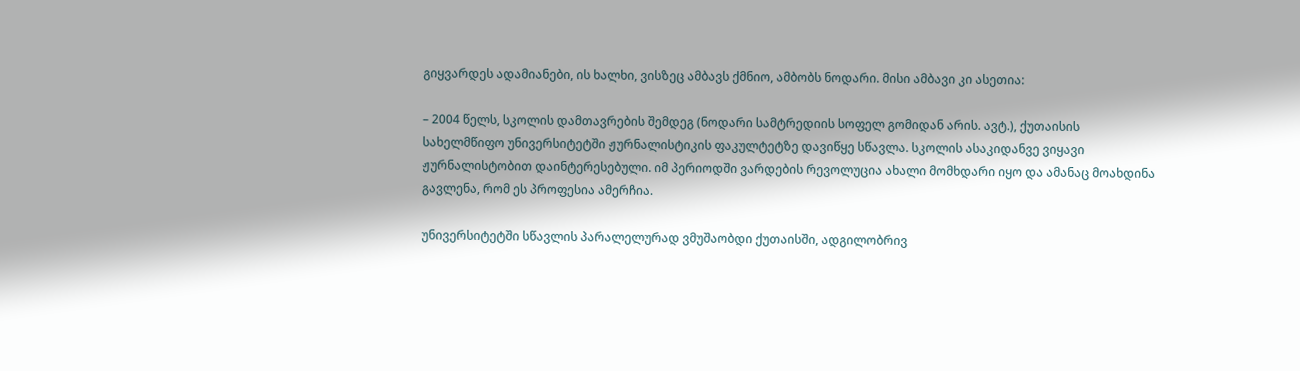გიყვარდეს ადამიანები, ის ხალხი, ვისზეც ამბავს ქმნიო, ამბობს ნოდარი. მისი ამბავი კი ასეთია:

– 2004 წელს, სკოლის დამთავრების შემდეგ (ნოდარი სამტრედიის სოფელ გომიდან არის. ავტ.), ქუთაისის სახელმწიფო უნივერსიტეტში ჟურნალისტიკის ფაკულტეტზე დავიწყე სწავლა. სკოლის ასაკიდანვე ვიყავი ჟურნალისტობით დაინტერესებული. იმ პერიოდში ვარდების რევოლუცია ახალი მომხდარი იყო და ამანაც მოახდინა გავლენა, რომ ეს პროფესია ამერჩია.

უნივერსიტეტში სწავლის პარალელურად ვმუშაობდი ქუთაისში, ადგილობრივ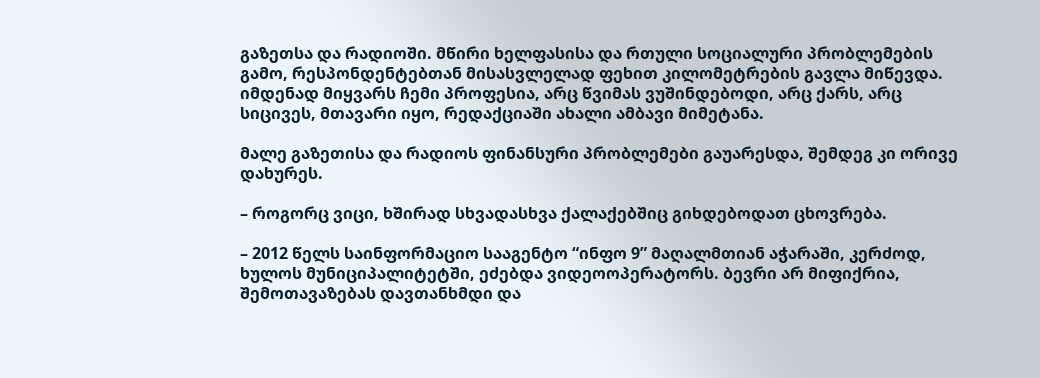გაზეთსა და რადიოში. მწირი ხელფასისა და რთული სოციალური პრობლემების გამო, რესპონდენტებთან მისასვლელად ფეხით კილომეტრების გავლა მიწევდა. იმდენად მიყვარს ჩემი პროფესია, არც წვიმას ვუშინდებოდი, არც ქარს, არც სიცივეს, მთავარი იყო, რედაქციაში ახალი ამბავი მიმეტანა.

მალე გაზეთისა და რადიოს ფინანსური პრობლემები გაუარესდა, შემდეგ კი ორივე დახურეს.

– როგორც ვიცი, ხშირად სხვადასხვა ქალაქებშიც გიხდებოდათ ცხოვრება.

– 2012 წელს საინფორმაციო სააგენტო “ინფო 9” მაღალმთიან აჭარაში, კერძოდ, ხულოს მუნიციპალიტეტში, ეძებდა ვიდეოოპერატორს. ბევრი არ მიფიქრია, შემოთავაზებას დავთანხმდი და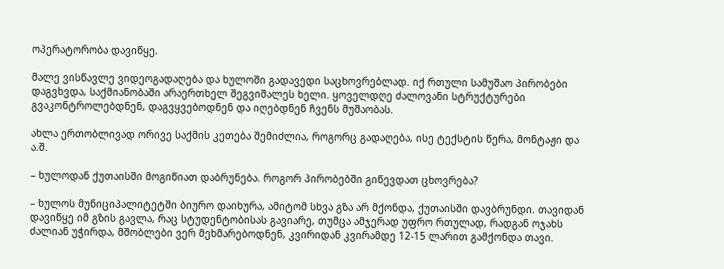ოპერატორობა დავიწყე.

მალე ვისწავლე ვიდეოგადაღება და ხულოში გადავედი საცხოვრებლად. იქ რთული სამუშაო პირობები დაგვხვდა, საქმიანობაში არაერთხელ შეგვიშალეს ხელი. ყოველდღე ძალოვანი სტრუქტურები გვაკონტროლებდნენ, დაგვყვებოდნენ და იღებდნენ ჩვენს მუშაობას.

ახლა ერთობლივად ორივე საქმის კეთება შემიძლია, როგორც გადაღება, ისე ტექსტის წერა, მონტაჟი და ა.შ.

– ხულოდან ქუთაისში მოგიწიათ დაბრუნება. როგორ პირობებში გიწევდათ ცხოვრება?

– ხულოს მუნიციპალიტეტში ბიურო დაიხურა, ამიტომ სხვა გზა არ მქონდა, ქუთაისში დავბრუნდი. თავიდან დავიწყე იმ გზის გავლა, რაც სტუდენტობისას გავიარე, თუმცა ამჯერად უფრო რთულად, რადგან ოჯახს ძალიან უჭირდა, მშობლები ვერ მეხმარებოდნენ, კვირიდან კვირამდე 12-15 ლარით გამქონდა თავი.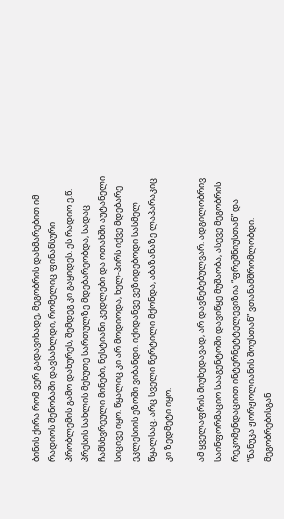ბინის ქირა რომ ვერ გადავიხადე, მეგობრის დახმარებით იმ რადიოს შენობაში დავსახლდი, რომელიც ფინანსური პრობლემის გამო დახურეს, შემდეგ კი გაყიდეს. ეს რადიო ე.წ. პრესის სახლის მეხუთე სართულზე მდებარეობდა, სადაც ჩამსხვრეული მინები, ნესტიანი კედლები და ოთახში აუტანელი სიცივე იყო. წყალიც კი არ მოდიოდა, ხელ-პირს იქვე მდებარე ეკლესიის ეზოში ვიბანდი. იქიდანვე ვეზიდებოდი სასმელ წყალსაც. არც სველი წერტილი მქონდა, აბაზანაზე ლაპარაკიც კი ზედმეტი იყო.

ამ ყველაფრის მიუხედავად, არ დავნებებულვარ. ადგილობრივ საინფორმაციო სააგენტოში დავიწყე მუშაობა, ასევე მეგობრის რეკომენდაციით ინტერნეტტელევიზია “ფრეშნიუსთან” და “ნანუკა ჟორჟოლიანის შოუსთან” ვთანამშრომლობდი. მეგობრებისგან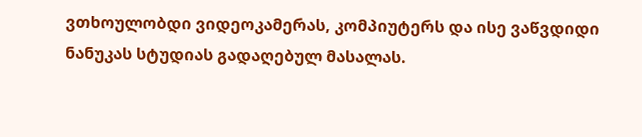ვთხოულობდი ვიდეოკამერას, კომპიუტერს და ისე ვაწვდიდი ნანუკას სტუდიას გადაღებულ მასალას.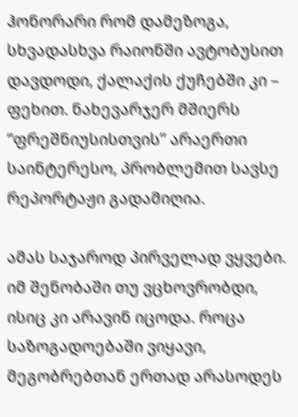ჰონორარი რომ დამეზოგა, სხვადასხვა რაიონში ავტობუსით დავდოდი, ქალაქის ქუჩებში კი – ფეხით. ნახევარჯერ მშიერს “ფრეშნიუსისთვის” არაერთი საინტერესო, პრობლემით სავსე რეპორტაჟი გადამიღია.

ამას საჯაროდ პირველად ვყვები. იმ შენობაში თუ ვცხოვრობდი, ისიც კი არავინ იცოდა. როცა საზოგადოებაში ვიყავი, მეგობრებთან ერთად არასოდეს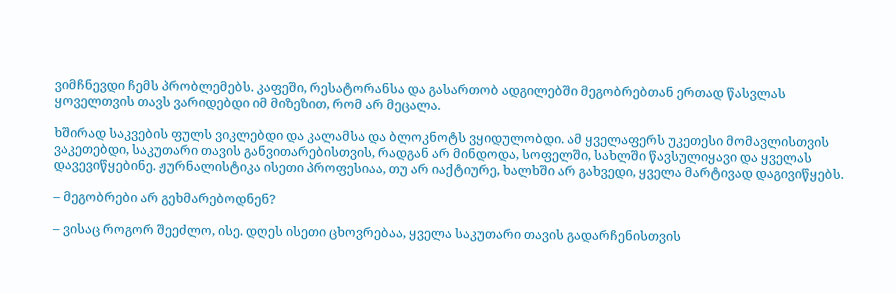ვიმჩნევდი ჩემს პრობლემებს. კაფეში, რესატორანსა და გასართობ ადგილებში მეგობრებთან ერთად წასვლას ყოველთვის თავს ვარიდებდი იმ მიზეზით, რომ არ მეცალა.

ხშირად საკვების ფულს ვიკლებდი და კალამსა და ბლოკნოტს ვყიდულობდი. ამ ყველაფერს უკეთესი მომავლისთვის ვაკეთებდი, საკუთარი თავის განვითარებისთვის, რადგან არ მინდოდა, სოფელში, სახლში წავსულიყავი და ყველას დავევიწყებინე. ჟურნალისტიკა ისეთი პროფესიაა, თუ არ იაქტიურე, ხალხში არ გახვედი, ყველა მარტივად დაგივიწყებს.

– მეგობრები არ გეხმარებოდნენ?

– ვისაც როგორ შეეძლო, ისე. დღეს ისეთი ცხოვრებაა, ყველა საკუთარი თავის გადარჩენისთვის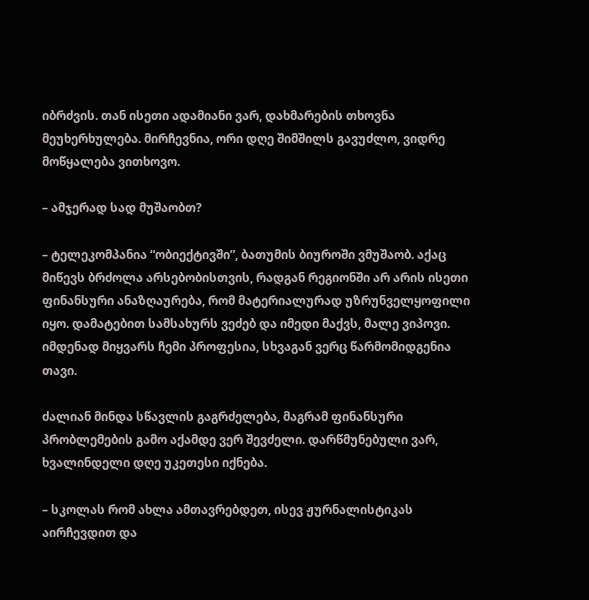იბრძვის. თან ისეთი ადამიანი ვარ, დახმარების თხოვნა მეუხერხულება. მირჩევნია, ორი დღე შიმშილს გავუძლო, ვიდრე მოწყალება ვითხოვო.

– ამჯერად სად მუშაობთ?

– ტელეკომპანია “ობიექტივში”, ბათუმის ბიუროში ვმუშაობ. აქაც მიწევს ბრძოლა არსებობისთვის, რადგან რეგიონში არ არის ისეთი ფინანსური ანაზღაურება, რომ მატერიალურად უზრუნველყოფილი იყო. დამატებით სამსახურს ვეძებ და იმედი მაქვს, მალე ვიპოვი. იმდენად მიყვარს ჩემი პროფესია, სხვაგან ვერც წარმომიდგენია თავი.

ძალიან მინდა სწავლის გაგრძელება, მაგრამ ფინანსური პრობლემების გამო აქამდე ვერ შევძელი. დარწმუნებული ვარ, ხვალინდელი დღე უკეთესი იქნება.

– სკოლას რომ ახლა ამთავრებდეთ, ისევ ჟურნალისტიკას აირჩევდით და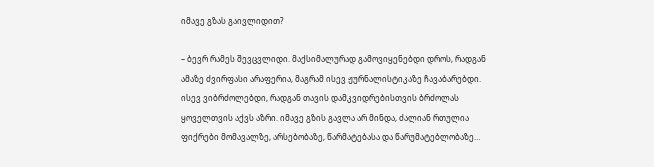იმავე გზას გაივლიდით?

– ბევრ რამეს შევცვლიდი. მაქსიმალურად გამოვიყენებდი დროს, რადგან ამაზე ძვირფასი არაფერია, მაგრამ ისევ ჟურნალისტიკაზე ჩავაბარებდი. ისევ ვიბრძოლებდი, რადგან თავის დამკვიდრებისთვის ბრძოლას ყოველთვის აქვს აზრი. იმავე გზის გავლა არ მინდა, ძალიან რთულია ფიქრები მომავალზე, არსებობაზე, წარმატებასა და წარუმატებლობაზე…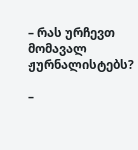– რას ურჩევთ მომავალ ჟურნალისტებს?

–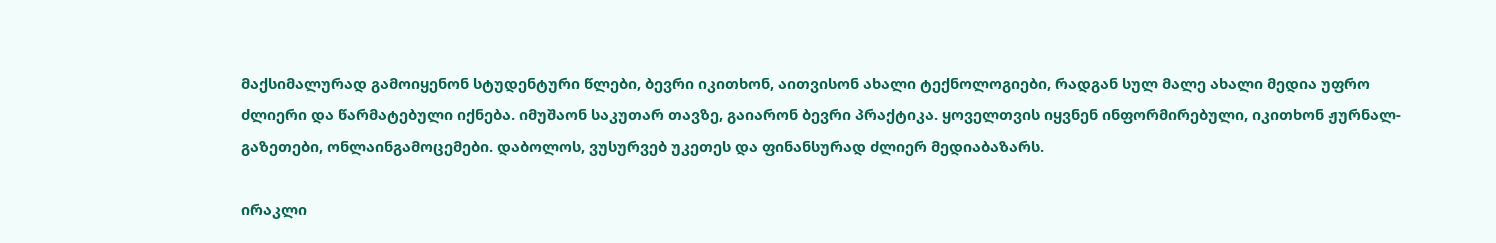მაქსიმალურად გამოიყენონ სტუდენტური წლები, ბევრი იკითხონ, აითვისონ ახალი ტექნოლოგიები, რადგან სულ მალე ახალი მედია უფრო ძლიერი და წარმატებული იქნება. იმუშაონ საკუთარ თავზე, გაიარონ ბევრი პრაქტიკა. ყოველთვის იყვნენ ინფორმირებული, იკითხონ ჟურნალ-გაზეთები, ონლაინგამოცემები. დაბოლოს, ვუსურვებ უკეთეს და ფინანსურად ძლიერ მედიაბაზარს.

ირაკლი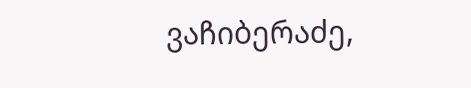ვაჩიბერაძე,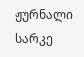ჟურნალი სარკე